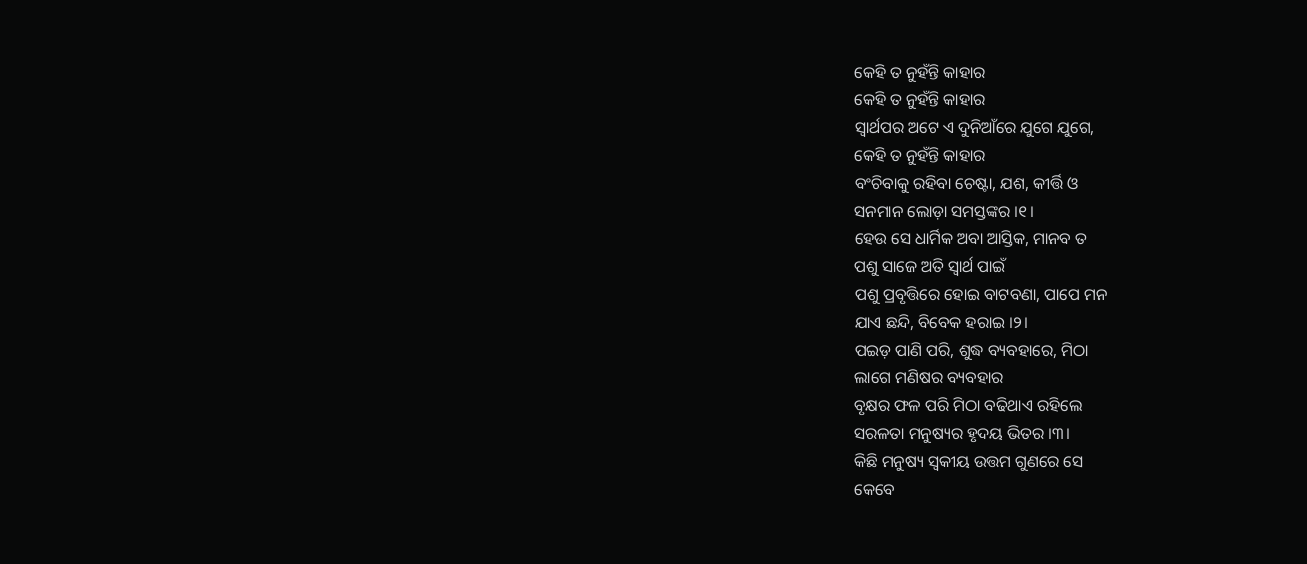କେହି ତ ନୁହଁନ୍ତି କାହାର
କେହି ତ ନୁହଁନ୍ତି କାହାର
ସ୍ୱାର୍ଥପର ଅଟେ ଏ ଦୁନିଆଁରେ ଯୁଗେ ଯୁଗେ,
କେହି ତ ନୁହଁନ୍ତି କାହାର
ବଂଚିବାକୁ ରହିବା ଚେଷ୍ଟା, ଯଶ, କୀର୍ତ୍ତି ଓ
ସନମାନ ଲୋଡ଼ା ସମସ୍ତଙ୍କର ।୧।
ହେଉ ସେ ଧାର୍ମିକ ଅବା ଆସ୍ତିକ, ମାନବ ତ
ପଶୁ ସାଜେ ଅତି ସ୍ୱାର୍ଥ ପାଇଁ
ପଶୁ ପ୍ରବୃତ୍ତିରେ ହୋଇ ବାଟବଣା, ପାପେ ମନ
ଯାଏ ଛନ୍ଦି, ବିବେକ ହରାଇ ।୨।
ପଇଡ଼ ପାଣି ପରି, ଶୁଦ୍ଧ ବ୍ୟବହାରେ, ମିଠା
ଲାଗେ ମଣିଷର ବ୍ୟବହାର
ବୃକ୍ଷର ଫଳ ପରି ମିଠା ବଢିଥାଏ ରହିଲେ
ସରଳତା ମନୁଷ୍ୟର ହୃଦୟ ଭିତର ।୩।
କିଛି ମନୁଷ୍ୟ ସ୍ୱକୀୟ ଉତ୍ତମ ଗୁଣରେ ସେ
କେବେ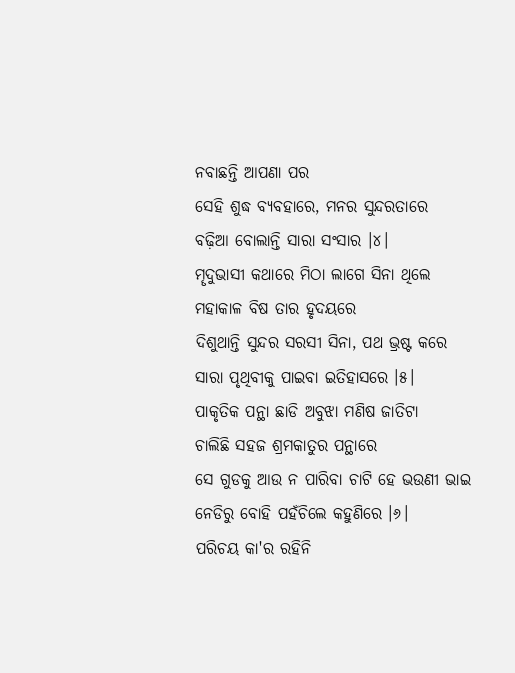ନବାଛନ୍ତି ଆପଣା ପର
ସେହି ଶୁଦ୍ଧ ବ୍ୟବହାରେ, ମନର ସୁନ୍ଦରତାରେ
ବଢ଼ିଆ ବୋଲାନ୍ତି ସାରା ସଂସାର ।୪।
ମୄଦୁଭାସୀ କଥାରେ ମିଠା ଲାଗେ ସିନା ଥିଲେ
ମହାକାଳ ବିଷ ତାର ହୃଦୟରେ
ଦିଶୁଥାନ୍ତି ସୁନ୍ଦର ସରସୀ ସିନା, ପଥ ଭ୍ରଷ୍ଟ କରେ
ସାରା ପୃଥିବୀକୁ ପାଇବା ଇତିହାସରେ ।୫।
ପାକୃତିକ ପନ୍ଥା ଛାଡି ଅବୁଝା ମଣିଷ ଜାତିଟା
ଚାଲିଛି ସହଜ ଶ୍ରମକାତୁର ପନ୍ଥାରେ
ସେ ଗୁଡକୁ ଆଉ ନ ପାରିବା ଚାଟି ହେ ଭଉଣୀ ଭାଇ
ନେଡିରୁ ବୋହି ପହଁଚିଲେ କହୁଣିରେ ।୬।
ପରିଚୟ କା'ର ରହିନି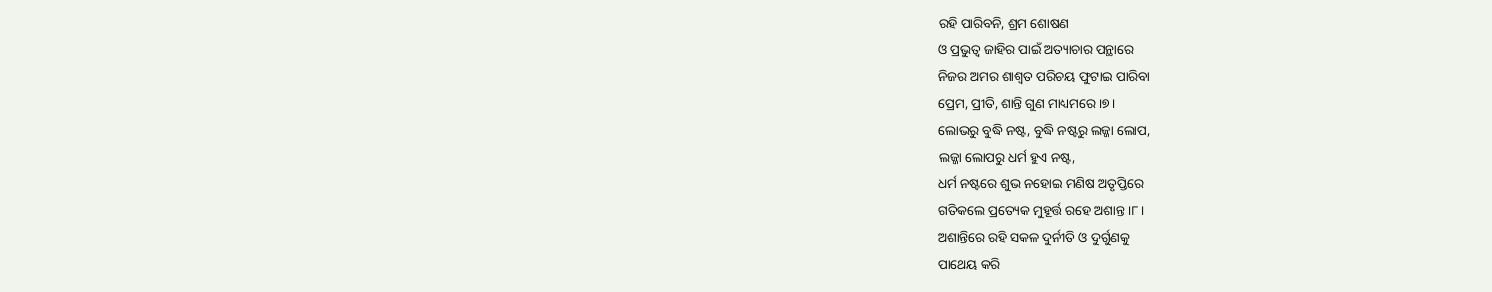ରହି ପାରିବନି, ଶ୍ରମ ଶୋଷଣ
ଓ ପ୍ରଭୁତ୍ୱ ଜାହିର ପାଇଁ ଅତ୍ୟାଚାର ପନ୍ଥାରେ
ନିଜର ଅମର ଶାଶ୍ୱତ ପରିଚୟ ଫୁଟାଇ ପାରିବା
ପ୍ରେମ, ପ୍ରୀତି, ଶାନ୍ତି ଗୁଣ ମାଧ୍ୟମରେ ।୭।
ଲୋଭରୁ ବୁଦ୍ଧି ନଷ୍ଟ, ବୁଦ୍ଧି ନଷ୍ଟରୁ ଲଜ୍ଜା ଲୋପ,
ଲଜ୍ଜା ଲୋପରୁ ଧର୍ମ ହୁଏ ନଷ୍ଟ,
ଧର୍ମ ନଷ୍ଟରେ ଶୁଭ ନହୋଇ ମଣିଷ ଅତୃପ୍ତିରେ
ଗତିକଲେ ପ୍ରତ୍ୟେକ ମୁହୂର୍ତ୍ତ ରହେ ଅଶାନ୍ତ ।୮।
ଅଶାନ୍ତିରେ ରହି ସକଳ ଦୁର୍ନୀତି ଓ ଦୁର୍ଗୁଣକୁ
ପାଥେୟ କରି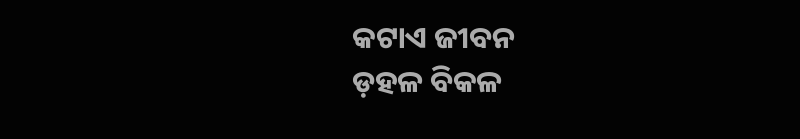କଟାଏ ଜୀବନ
ଡ଼ହଳ ବିକଳ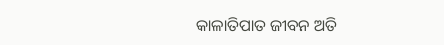କାଳାତିପାତ ଜୀବନ ଅତି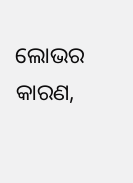ଲୋଭର କାରଣ,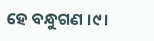ହେ ବନ୍ଧୁଗଣ ।୯।